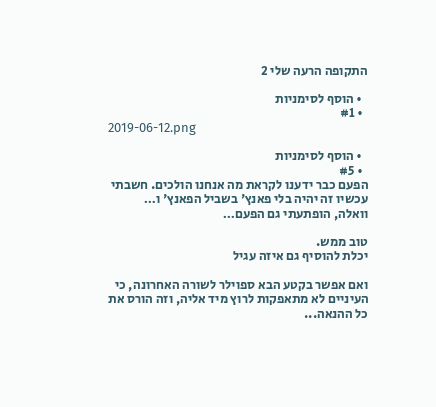התקופה הרעה שלי 2

  • הוסף לסימניות
  • #1
2019-06-12.png

  • הוסף לסימניות
  • #5
הפעם כבר ידענו לקראת מה אנחנו הולכים. חשבתי עכשיו זה יהיה בלי פאנץ' בשביל הפאנץ' ו…
וואלה, הופתעתי גם הפעם…

טוב ממש.
יכלת להוסיף גם איזה עגיל

ואם אפשר בקטע הבא ספוילר לשורה האחרונה, כי העיניים לא מתאפקות לרוץ מיד אליה, וזה הורס את כל ההנאה...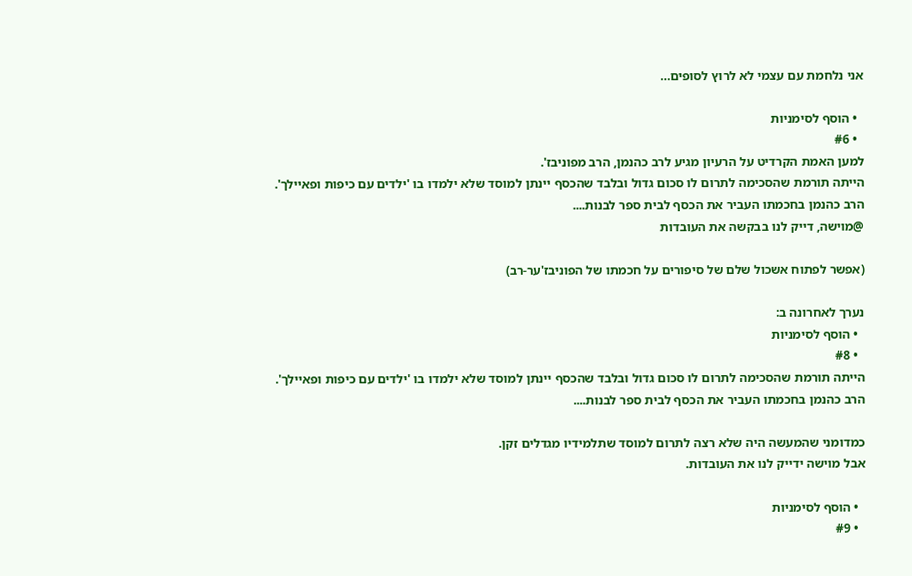אני נלחמת עם עצמי לא לרוץ לסופים…

  • הוסף לסימניות
  • #6
למען האמת הקרדיט על הרעיון מגיע לרב כהנמן, הרב מפוניבז'.
הייתה תורמת שהסכימה לתרום לו סכום גדול ובלבד שהכסף יינתן למוסד שלא ילמדו בו 'ילדים עם כיפות ופאיילך'.
הרב כהנמן בחכמתו העביר את הכסף לבית ספר לבנות....
@מוישה, דייק לנו בבקשה את העובדות

(אפשר לפתוח אשכול שלם של סיפורים על חכמתו של הפוניבז'ער-רב)

נערך לאחרונה ב:
  • הוסף לסימניות
  • #8
הייתה תורמת שהסכימה לתרום לו סכום גדול ובלבד שהכסף יינתן למוסד שלא ילמדו בו 'ילדים עם כיפות ופאיילך'.
הרב כהנמן בחכמתו העביר את הכסף לבית ספר לבנות....

כמדומני שהמעשה היה שלא רצה לתרום למוסד שתלמידיו מגדלים זקן.
אבל מוישה ידייק לנו את העובדות.

  • הוסף לסימניות
  • #9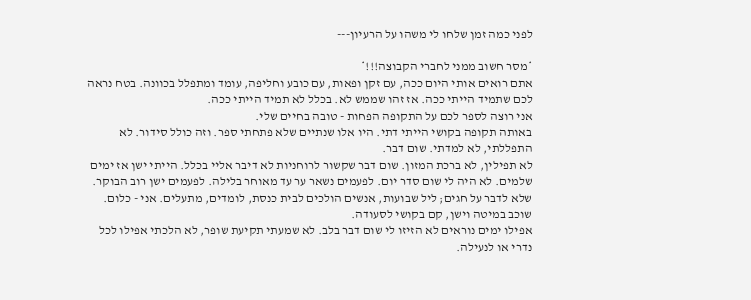לפני כמה זמן שלחו לי משהו על הרעיון---

*מסר חשוב ממני לחברי הקבוצה!!!*
אתם רואים אותי היום ככה, עם זקן ופאות, עם כובע וחליפה, עומד ומתפלל בכוונה. בטח נראה לכם שתמיד הייתי ככה. אז זהו שממש לא. בכלל לא תמיד הייתי ככה.
אני רוצה לספר לכם על התקופה הפחות - טובה בחיים שלי.
באותה תקופה בקושי הייתי דתי. היו אלו שנתיים שלא פתחתי ספר. וזה כולל סידור. לא התפללתי, לא למדתי. שום דבר.
לא תפילין, לא ברכת המזון. שום דבר שקשור לרוחניות לא דיבר אליי בכלל. הייתי ישן אז ימים שלמים. לא היה לי שום סדר יום. לפעמים נשאר ער עד מאוחר בלילה. לפעמים ישן רוב הבוקר.
שלא לדבר על חגים; ליל שבועות, אנשים הולכים לבית כנסת, לומדים, מתעלים. אני - כלום. שוכב במיטה וישן, קם בקושי לסעודה.
אפילו ימים נוראים לא הזיזו לי שום דבר בלב. לא שמעתי תקיעת שופר, לא הלכתי אפילו לכל נדרי או לנעילה.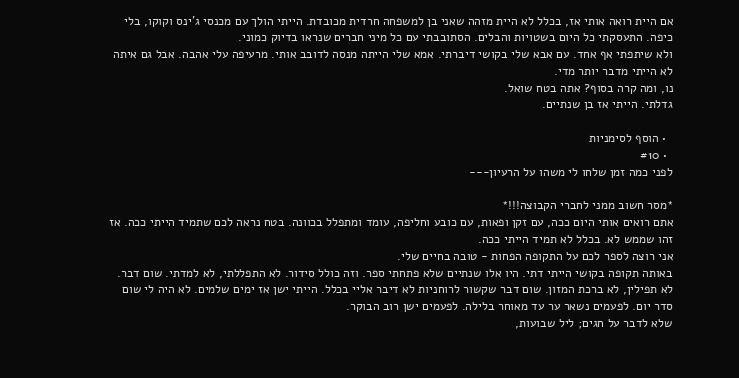אם היית רואה אותי אז, בכלל לא היית מזהה שאני בן למשפחה חרדית מכובדת. הייתי הולך עם מכנסי ג'ינס וקוקו, בלי כיפה. התעסקתי כל היום בשטויות והבלים. הסתובבתי עם כל מיני חברים שנראו בדיוק כמוני.
ולא שיתפתי אף אחד. עם אבא שלי בקושי דיברתי. אמא שלי הייתה מנסה לדובב אותי. מרעיפה עלי אהבה. אבל גם איתה לא הייתי מדבר יותר מדי.
נו, ומה קרה בסוף? אתה בטח שואל.
גדלתי. הייתי אז בן שנתיים.

  • הוסף לסימניות
  • #10
לפני כמה זמן שלחו לי משהו על הרעיון---

*מסר חשוב ממני לחברי הקבוצה!!!*
אתם רואים אותי היום ככה, עם זקן ופאות, עם כובע וחליפה, עומד ומתפלל בכוונה. בטח נראה לכם שתמיד הייתי ככה. אז זהו שממש לא. בכלל לא תמיד הייתי ככה.
אני רוצה לספר לכם על התקופה הפחות - טובה בחיים שלי.
באותה תקופה בקושי הייתי דתי. היו אלו שנתיים שלא פתחתי ספר. וזה כולל סידור. לא התפללתי, לא למדתי. שום דבר.
לא תפילין, לא ברכת המזון. שום דבר שקשור לרוחניות לא דיבר אליי בכלל. הייתי ישן אז ימים שלמים. לא היה לי שום סדר יום. לפעמים נשאר ער עד מאוחר בלילה. לפעמים ישן רוב הבוקר.
שלא לדבר על חגים; ליל שבועות,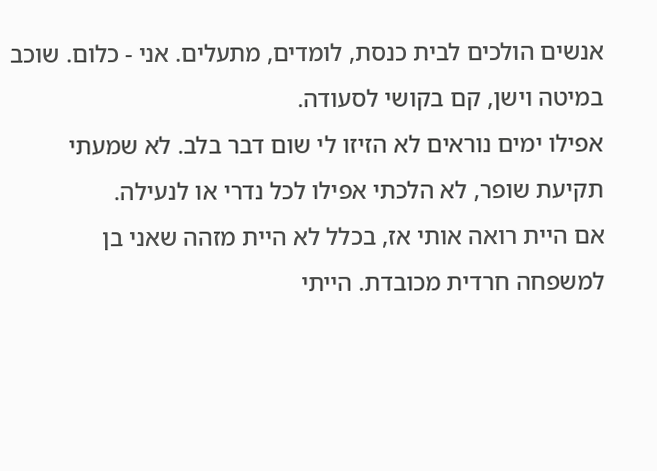אנשים הולכים לבית כנסת, לומדים, מתעלים. אני - כלום. שוכב במיטה וישן, קם בקושי לסעודה.
אפילו ימים נוראים לא הזיזו לי שום דבר בלב. לא שמעתי תקיעת שופר, לא הלכתי אפילו לכל נדרי או לנעילה.
אם היית רואה אותי אז, בכלל לא היית מזהה שאני בן למשפחה חרדית מכובדת. הייתי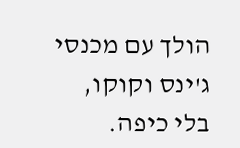הולך עם מכנסי ג'ינס וקוקו, בלי כיפה.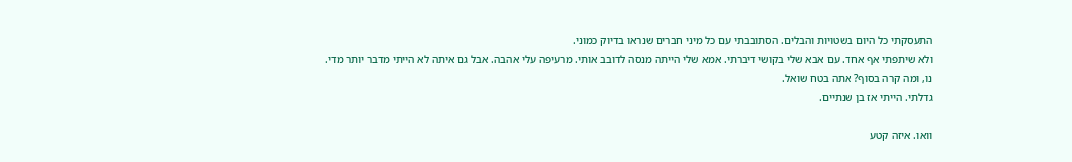התעסקתי כל היום בשטויות והבלים. הסתובבתי עם כל מיני חברים שנראו בדיוק כמוני.
ולא שיתפתי אף אחד. עם אבא שלי בקושי דיברתי. אמא שלי הייתה מנסה לדובב אותי. מרעיפה עלי אהבה. אבל גם איתה לא הייתי מדבר יותר מדי.
נו, ומה קרה בסוף? אתה בטח שואל.
גדלתי. הייתי אז בן שנתיים.

וואו. איזה קטע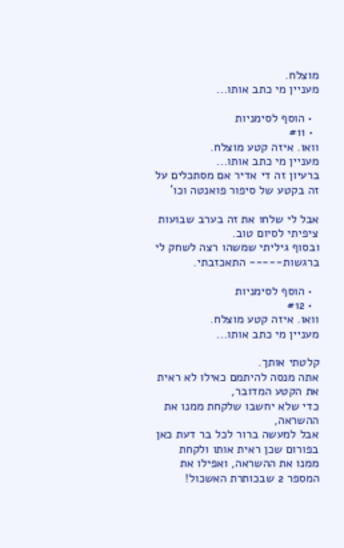מוצלח.
מעניין מי כתב אותו...

  • הוסף לסימניות
  • #11
וואו. איזה קטע מוצלח.
מעניין מי כתב אותו...
ברעיון זה די אדיר אם מסתכלים על זה בקטע של סיפור פואנטה וכו'

אבל לי שלחו את זה בערב שבועות ציפיתי לסיום טוב.
ובסוף גיליתי שמשהו רצה לשחק לי ברגשות----- התאכזבתי.

  • הוסף לסימניות
  • #12
וואו. איזה קטע מוצלח.
מעניין מי כתב אותו...

קלטתי אותך.
אתה מנסה להיתמם כאילו לא ראית את הקטע המדובר,
כדי שלא יחשבו שלקחת ממנו את ההשראה,
אבל למעשה ברור לכל בר דעת כאן בפורום שכן ראית אותו ולקחת ממנו את ההשראה, ואפילו את המספר 2 שבכותרת האשכול!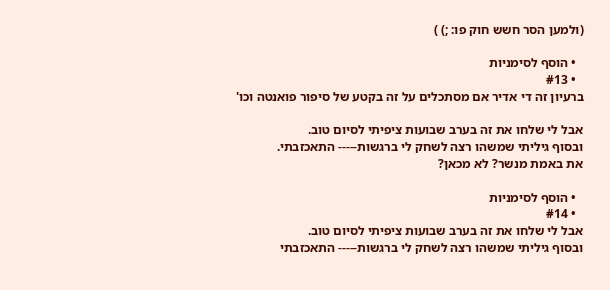(ולמען הסר חשש חוק פו: ;) )

  • הוסף לסימניות
  • #13
ברעיון זה די אדיר אם מסתכלים על זה בקטע של סיפור פואנטה וכו'

אבל לי שלחו את זה בערב שבועות ציפיתי לסיום טוב.
ובסוף גיליתי שמשהו רצה לשחק לי ברגשות----- התאכזבתי.
את באמת מנשר? לא מכאן?

  • הוסף לסימניות
  • #14
אבל לי שלחו את זה בערב שבועות ציפיתי לסיום טוב.
ובסוף גיליתי שמשהו רצה לשחק לי ברגשות----- התאכזבתי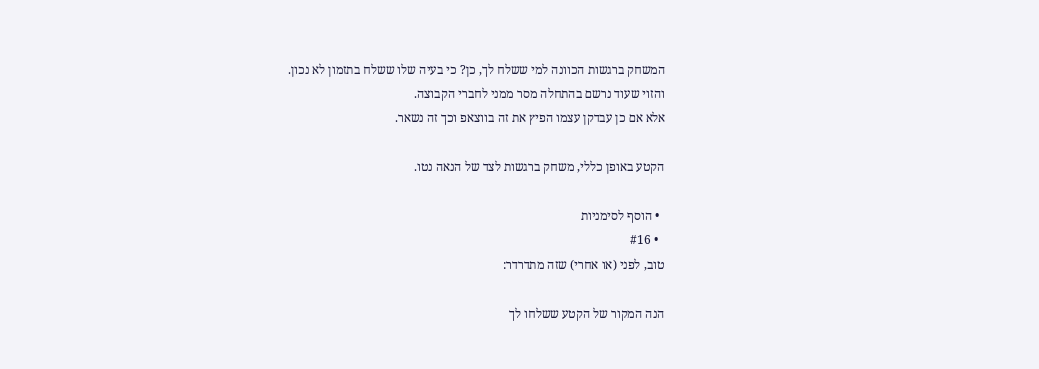המשחק ברגשות הכוונה למי ששלח לך, כן? כי בעיה שלו ששלח בתזמון לא נכון.
והזוי שעוד נרשם בהתחלה מסר ממני לחברי הקבוצה.
אלא אם כן עבדקן עצמו הפיץ את זה בווצאפ וכך זה נשאר.

הקטע באופן כללי, משחק ברגשות לצד של הנאה נטו.

  • הוסף לסימניות
  • #16
טוב, לפני (או אחרי) שזה מתדרדר:

הנה המקור של הקטע ששלחו לך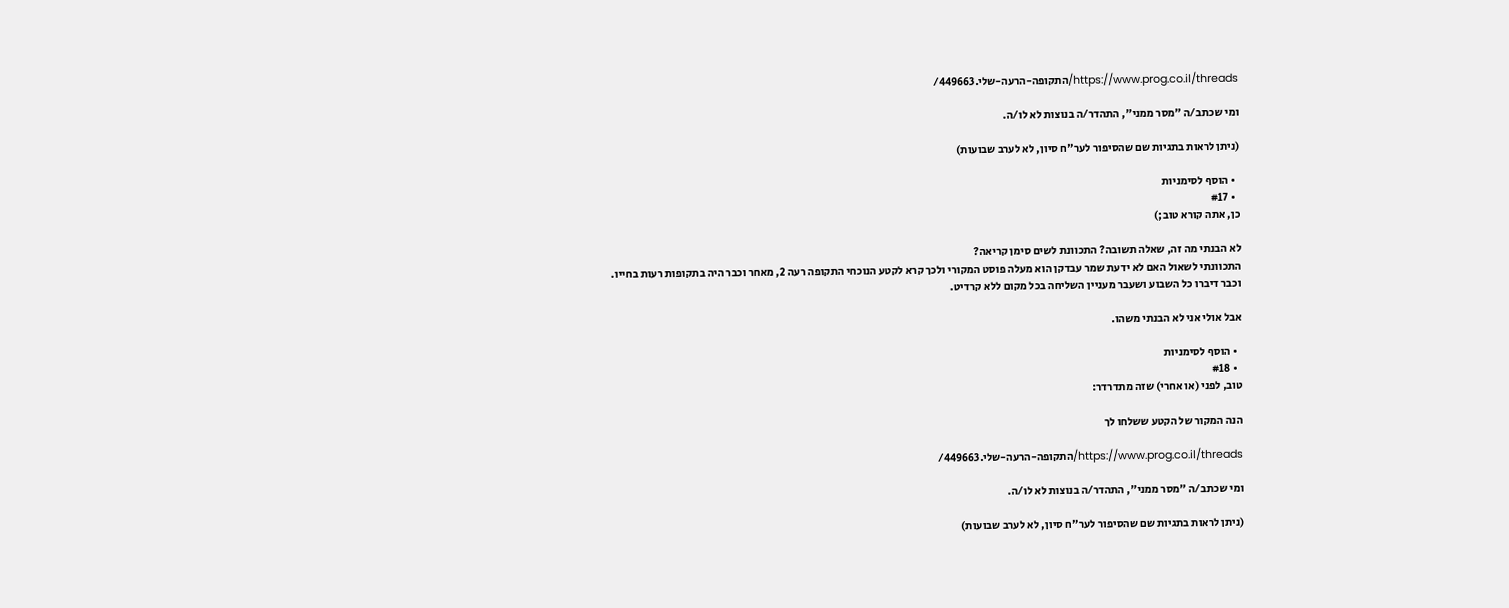https://www.prog.co.il/threads/התקופה-הרעה-שלי.449663/

ומי שכתב/ה "מסר ממני", התהדר/ה בנוצות לא לו/ה.

(ניתן לראות בתגיות שם שהסיפור לער"ח סיון, לא לערב שבועות)

  • הוסף לסימניות
  • #17
כן, אתה קורא טוב;)

לא הבנתי מה זה, שאלה תשובה? התכוונת לשים סימן קריאה?
התכוונתי לשאול האם לא ידעת שמר עבדקן הוא מעלה פוסט המקורי ולכך קרא לקטע הנוכחי התקופה רעה 2, מאחר וכבר היה בתקופות רעות בחייו.
וכבר דיברו כל השבוע ושעבר מעניין השליחה בכל מקום ללא קרדיט.

אבל אולי אני לא הבנתי משהו.

  • הוסף לסימניות
  • #18
טוב, לפני (או אחרי) שזה מתדרדר:

הנה המקור של הקטע ששלחו לך

https://www.prog.co.il/threads/התקופה-הרעה-שלי.449663/

ומי שכתב/ה "מסר ממני", התהדר/ה בנוצות לא לו/ה.

(ניתן לראות בתגיות שם שהסיפור לער"ח סיון, לא לערב שבועות)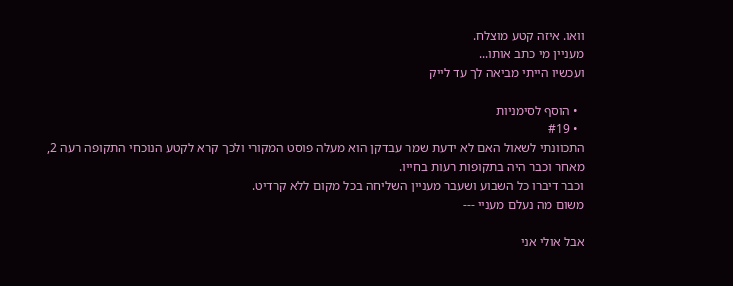וואו. איזה קטע מוצלח.
מעניין מי כתב אותו...
ועכשיו הייתי מביאה לך עד לייק

  • הוסף לסימניות
  • #19
התכוונתי לשאול האם לא ידעת שמר עבדקן הוא מעלה פוסט המקורי ולכך קרא לקטע הנוכחי התקופה רעה 2, מאחר וכבר היה בתקופות רעות בחייו.
וכבר דיברו כל השבוע ושעבר מעניין השליחה בכל מקום ללא קרדיט.
משום מה נעלם מעניי ---

אבל אולי אני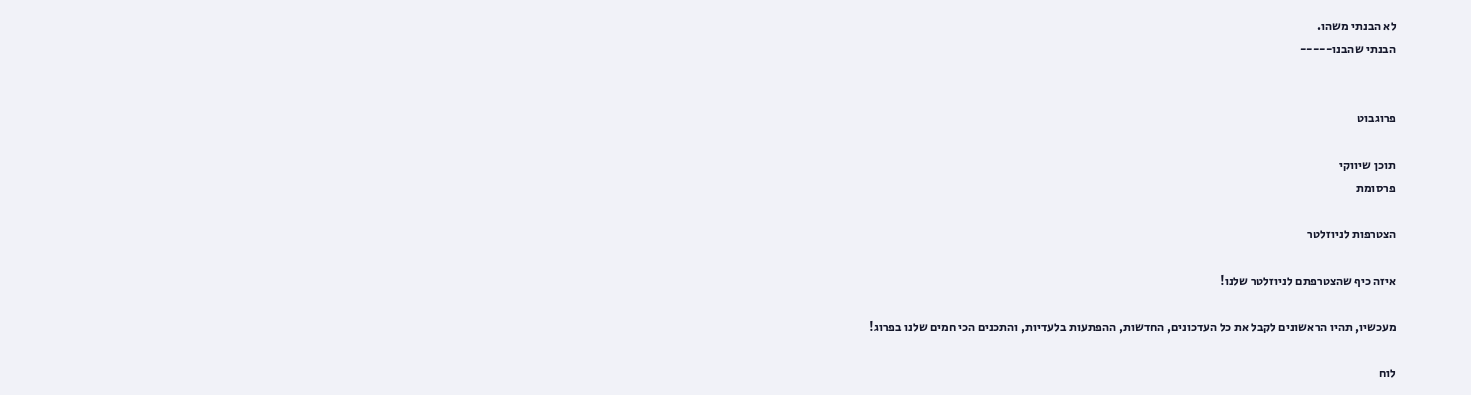לא הבנתי משהו.
הבנתי שהבנו-----


פרוגבוט

תוכן שיווקי
פרסומת

הצטרפות לניוזלטר

איזה כיף שהצטרפתם לניוזלטר שלנו!

מעכשיו, תהיו הראשונים לקבל את כל העדכונים, החדשות, ההפתעות בלעדיות, והתכנים הכי חמים שלנו בפרוג!

לוח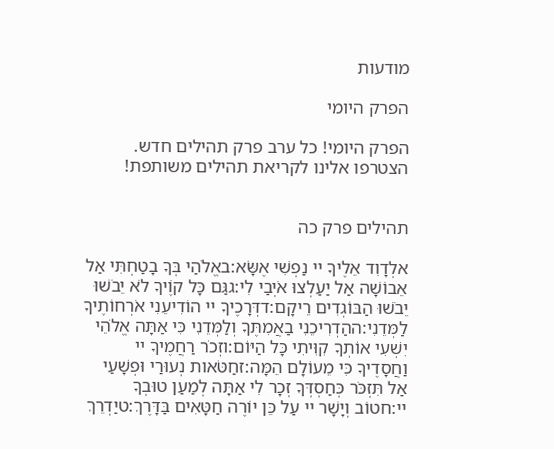מודעות

הפרק היומי

הפרק היומי! כל ערב פרק תהילים חדש. הצטרפו אלינו לקריאת תהילים משותפת!


תהילים פרק כה

אלְדָוִד אֵלֶיךָ יי נַפְשִׁי אֶשָּׂא:באֱלֹהַי בְּךָ בָטַחְתִּי אַל אֵבוֹשָׁה אַל יַעַלְצוּ אֹיְבַי לִי:גגַּם כָּל קוֶֹיךָ לֹא יֵבֹשׁוּ יֵבֹשׁוּ הַבּוֹגְדִים רֵיקָם:דדְּרָכֶיךָ יי הוֹדִיעֵנִי אֹרְחוֹתֶיךָ לַמְּדֵנִי:ההַדְרִיכֵנִי בַאֲמִתֶּךָ וְלַמְּדֵנִי כִּי אַתָּה אֱלֹהֵי יִשְׁעִי אוֹתְךָ קִוִּיתִי כָּל הַיּוֹם:וזְכֹר רַחֲמֶיךָ יי וַחֲסָדֶיךָ כִּי מֵעוֹלָם הֵמָּה:זחַטֹּאות נְעוּרַי וּפְשָׁעַי אַל תִּזְכֹּר כְּחַסְדְּךָ זְכָר לִי אַתָּה לְמַעַן טוּבְךָ יי:חטוֹב וְיָשָׁר יי עַל כֵּן יוֹרֶה חַטָּאִים בַּדָּרֶךְ:טיַדְרֵךְ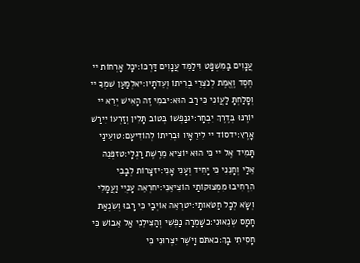עֲנָוִים בַּמִּשְׁפָּט וִילַמֵּד עֲנָוִים דַּרְכּוֹ:יכָּל אָרְחוֹת יי חֶסֶד וֶאֱמֶת לְנֹצְרֵי בְרִיתוֹ וְעֵדֹתָיו:יאלְמַעַן שִׁמְךָ יי וְסָלַחְתָּ לַעֲוֹנִי כִּי רַב הוּא:יבמִי זֶה הָאִישׁ יְרֵא יי יוֹרֶנּוּ בְּדֶרֶךְ יִבְחָר:יגנַפְשׁוֹ בְּטוֹב תָּלִין וְזַרְעוֹ יִירַשׁ אָרֶץ:ידסוֹד יי לִירֵאָיו וּבְרִיתוֹ לְהוֹדִיעָם:טועֵינַי תָּמִיד אֶל יי כִּי הוּא יוֹצִיא מֵרֶשֶׁת רַגְלָי:טזפְּנֵה אֵלַי וְחָנֵּנִי כִּי יָחִיד וְעָנִי אָנִי:יזצָרוֹת לְבָבִי הִרְחִיבוּ מִמְּצוּקוֹתַי הוֹצִיאֵנִי:יחרְאֵה עָנְיִי וַעֲמָלִי וְשָׂא לְכָל חַטֹּאותָי:יטרְאֵה אוֹיְבַי כִּי רָבּוּ וְשִׂנְאַת חָמָס שְׂנֵאוּנִי:כשָׁמְרָה נַפְשִׁי וְהַצִּילֵנִי אַל אֵבוֹשׁ כִּי חָסִיתִי בָךְ:כאתֹּם וָיֹשֶׁר יִצְּרוּנִי כִּי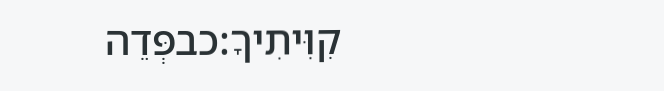קִוִּיתִיךָ:כבפְּדֵה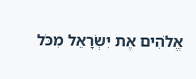אֱלֹהִים אֶת יִשְׂרָאֵל מִכֹּל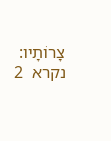צָרוֹתָיו:
נקרא  2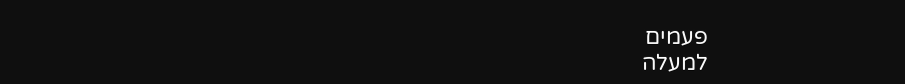פעמים
למעלה